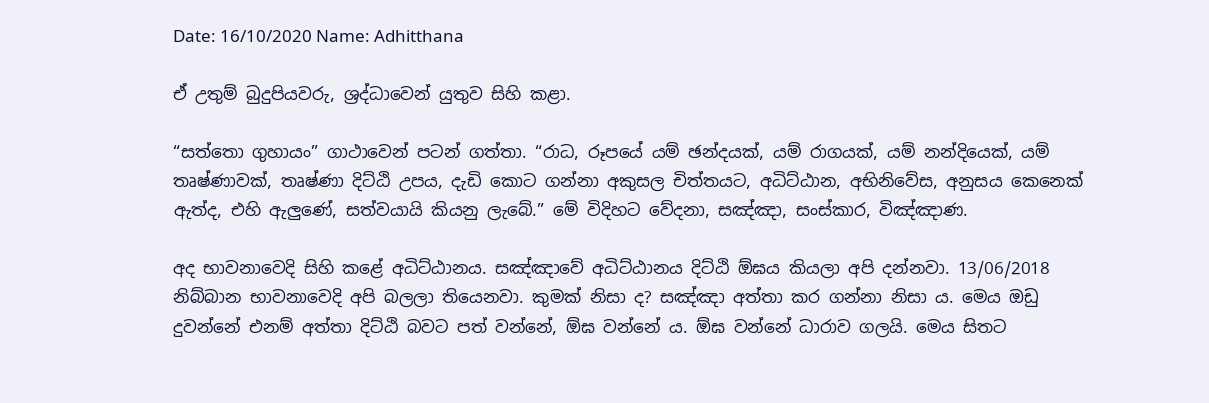Date: 16/10/2020 Name: Adhitthana

ඒ උතුම් බුදුපියවරු, ශ්‍රද්ධාවෙන් යුතුව සිහි කළා.

“සත්තො ගුහායං” ගාථාවෙන් පටන් ගත්තා. “රාධ, රූපයේ යම් ඡන්දයක්, යම් රාගයක්, යම් නන්දියෙක්, යම් තෘෂ්ණාවක්, තෘෂ්ණා දිට්ඨි උපය, දැඩි කොට ගන්නා අකුසල චිත්තයට, අධිට්ඨාන, අභිනිවේස, අනුසය කෙනෙක් ඇත්ද, එහි ඇලුණේ, සත්වයායි කියනු ලැබේ.” මේ විදිහට වේදනා, සඤ්ඤා, සංස්කාර, විඤ්ඤාණ.

අද භාවනාවෙදි සිහි කළේ අධිට්ඨානය. සඤ්ඤාවේ අධිට්ඨානය දිට්ඨි ඕඝය කියලා අපි දන්නවා. 13/06/2018 නිබ්බාන භාවනාවෙදි අපි බලලා තියෙනවා. කුමක් නිසා ද? සඤ්ඤා අත්තා කර ගන්නා නිසා ය. මෙය ඔඩු දුවන්නේ එනම් අත්තා දිට්ඨි බවට පත් වන්නේ, ඕඝ වන්නේ ය. ඕඝ වන්නේ ධාරාව ගලයි. මෙය සිතට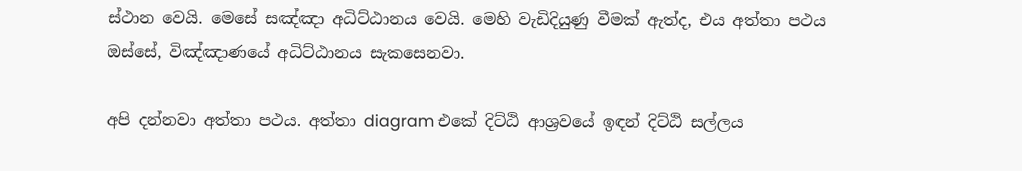ස්ථාන වෙයි. මෙසේ සඤ්ඤා අධිට්ඨානය වෙයි. මෙහි වැඩිදියුණු වීමක් ඇත්ද, එය අත්තා පථය ඔස්සේ, විඤ්ඤාණයේ අධිට්ඨානය සැකසෙනවා.

අපි දන්නවා අත්තා පථය. අත්තා diagram එකේ දිට්ඨි ආශ්‍රවයේ ඉඳන් දිට්ඨි සල්ලය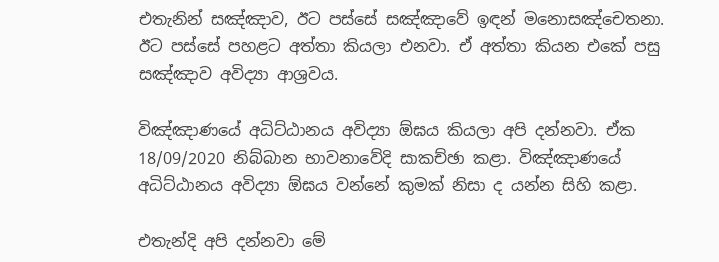එතැනින් සඤ්ඤාව, ඊට පස්සේ සඤ්ඤාවේ ඉඳන් මනොසඤ්‌චෙතනා. ඊට පස්සේ පහළට අත්තා කියලා එනවා. ඒ අත්තා කියන එකේ පසු සඤ්ඤාව අවිද්‍යා ආශ්‍රවය.

විඤ්ඤාණයේ අධිට්ඨානය අවිද්‍යා ඕඝය කියලා අපි දන්නවා. ඒක 18/09/2020 නිබ්බාන භාවනාවේදි සාකච්ඡා කළා. විඤ්ඤාණයේ අධිට්ඨානය අවිද්‍යා ඕඝය වන්නේ කුමක් නිසා ද යන්න සිහි කළා.

එතැන්දි අපි දන්නවා මේ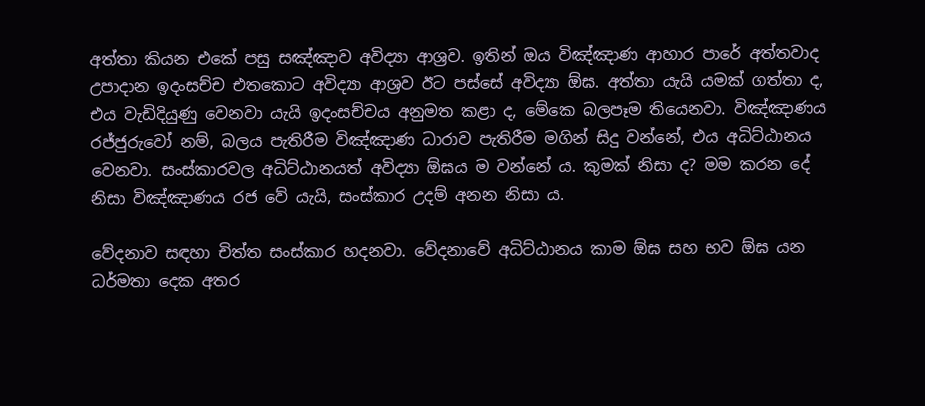අත්තා කියන එකේ පසු සඤ්ඤාව අවිද්‍යා ආශ්‍රව. ඉතින් ඔය විඤ්ඤාණ ආහාර පාරේ අත්තවාද උපාදාන ඉදංසච්ච එතකොට අවිද්‍යා ආශ්‍රව ඊට පස්සේ අවිද්‍යා ඕඝ. අත්තා යැයි යමක් ගත්තා ද, එය වැඩිදියුණු වෙනවා යැයි ඉදංසච්චය අනුමත කළා ද, මේකෙ බලපෑම තියෙනවා. විඤ්ඤාණය රජ්ජුරුවෝ නම්, බලය පැතිරීම විඤ්ඤාණ ධාරාව පැතිරීම මගින් සිදු වන්නේ, එය අධිට්ඨානය වෙනවා. සංස්කාරවල අධිට්ඨානයත් අවිද්‍යා ඕඝය ම වන්නේ ය. කුමක් නිසා ද? මම කරන දේ නිසා විඤ්ඤාණය රජ වේ යැයි, සංස්කාර උදම් අනන නිසා ය.

වේදනාව සඳහා චිත්ත සංස්කාර හදනවා. වේදනාවේ අධිට්ඨානය කාම ඕඝ සහ භව ඕඝ යන ධර්මතා දෙක අතර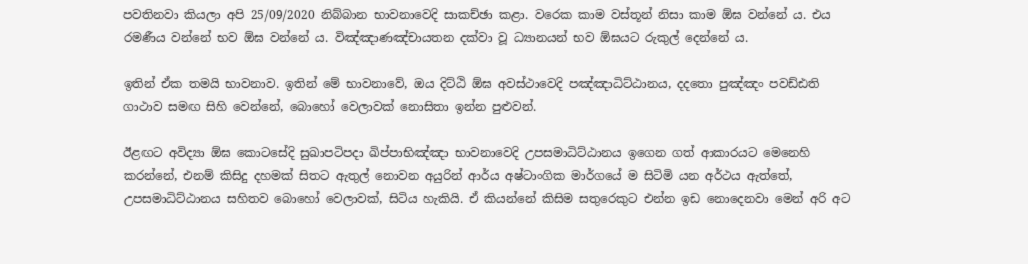පවතිනවා කියලා අපි 25/09/2020 නිබ්බාන භාවනාවෙදි සාකච්ඡා කළා. වරෙක කාම වස්තූන් නිසා කාම ඕඝ වන්නේ ය. එය රමණීය වන්නේ භව ඕඝ වන්නේ ය. විඤ්ඤාණඤ්චායතන දක්වා වූ ධ්‍යානයන් භව ඕඝයට රුකුල් දෙන්නේ ය.

ඉතින් ඒක තමයි භාවනාව. ඉතින් මේ භාවනාවේ, ඔය දිට්ඨි ඕඝ අවස්ථාවෙදි පඤ්ඤාධිට්ඨානය, දදතො පුඤ්ඤං පවඩ්ඪති ගාථාව සමඟ සිහි වෙන්නේ, බොහෝ වෙලාවක් නොසිතා ඉන්න පුළුවන්.

ඊළඟට අවිද්‍යා ඕඝ කොටසේදි සුඛාපටිපදා ඛිප්පාභිඤ්ඤා භාවනාවෙදි උපසමාධිට්ඨානය ඉගෙන ගත් ආකාරයට මෙනෙහි කරන්නේ, එනම් කිසිදු දහමක් සිතට ඇතුල් නොවන අයුරින් ආර්ය අෂ්ටාංගික මාර්ගයේ ම සිටිමි යන අර්ථය ඇත්තේ, උපසමාධිට්ඨානය සහිතව බොහෝ වෙලාවක්, සිටිය හැකියි. ඒ කියන්නේ කිසිම සතුරෙකුට එන්න ඉඩ නොදෙනවා මෙන් අරි අට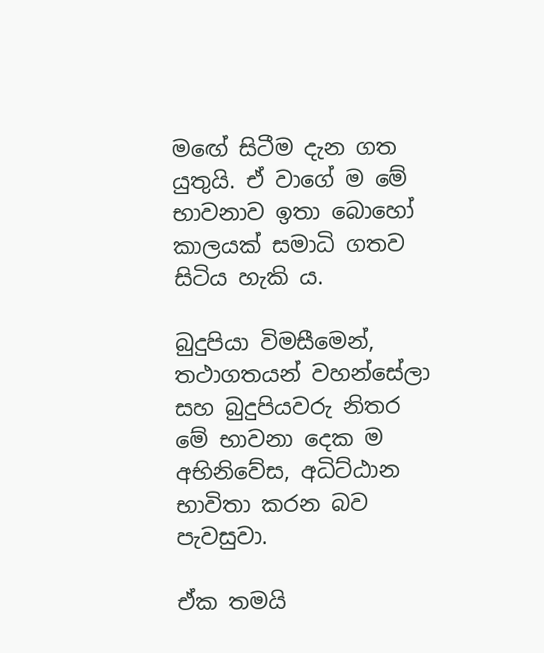මඟේ සිටීම දැන ගත යුතුයි. ඒ වාගේ ම මේ භාවනාව ඉතා බොහෝ කාලයක් සමාධි ගතව සිටිය හැකි ය.

බුදුපියා විමසීමෙන්, තථාගතයන් වහන්සේලා සහ බුදුපියවරු නිතර මේ භාවනා දෙක ම අභිනිවේස, අධිට්ඨාන භාවිතා කරන බව පැවසුවා.

ඒක තමයි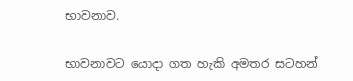භාවනාව.

භාවනාවට යොදා ගත හැකි අමතර සටහන්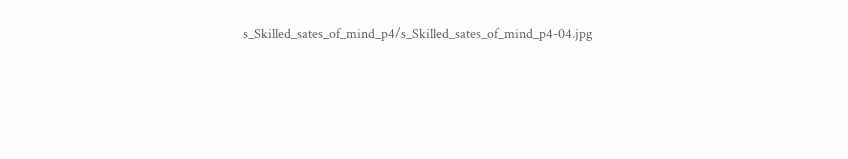s_Skilled_sates_of_mind_p4/s_Skilled_sates_of_mind_p4-04.jpg